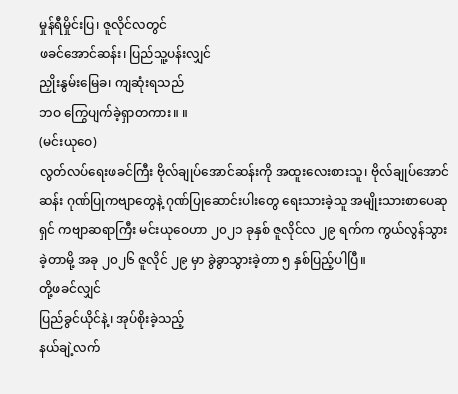မှုန်ရီမှိုင်းပြ၊ ဇူလိုင်လတွင်
ဖခင်အောင်ဆန်း၊ ပြည်သူ့ပန်းလျှင်
ညှိုးနွမ်းမြေခ၊ ကျဆုံးရသည်
ဘဝ ကြွေပျက်ခဲ့ရှာတကား။ ။
(မင်းယုဝေ)
လွတ်လပ်ရေးဖခင်ကြီး ဗိုလ်ချုပ်အောင်ဆန်းကို အထူးလေးစားသူ၊ ဗိုလ်ချုပ်အောင်ဆန်း ဂုဏ်ပြုကဗျာတွေနဲ့ ဂုဏ်ပြုဆောင်းပါးတွေ ရေးသားခဲ့သူ အမျိုးသားစာပေဆုရှင် ကဗျာဆရာကြီး မင်းယုဝေဟာ ၂၀၂၁ ခုနှစ် ဇူလိုင်လ ၂၉ ရက်က ကွယ်လွန်သွားခဲ့တာမို့ အခု ၂၀၂၆ ဇူလိုင် ၂၉ မှာ ခွဲခွာသွားခဲ့တာ ၅ နှစ်ပြည့်ပါပြီ။
တို့ဖခင်လျှင်
ပြည်ခွင်ယိုင်နဲ့၊ အုပ်စိုးခဲ့သည့်
နယ်ချဲ့လက်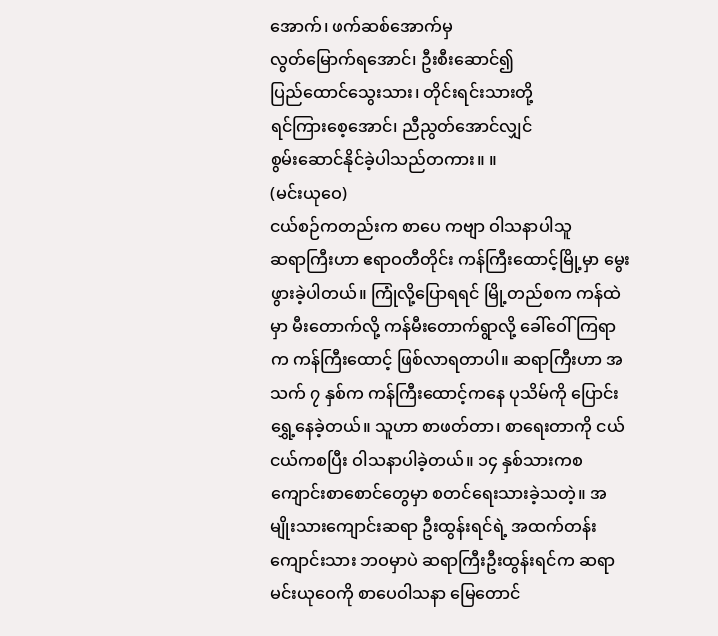အောက်၊ ဖက်ဆစ်အောက်မှ
လွတ်မြောက်ရအောင်၊ ဦးစီးဆောင်၍
ပြည်ထောင်သွေးသား၊ တိုင်းရင်းသားတို့
ရင်ကြားစေ့အောင်၊ ညီညွတ်အောင်လျှင်
စွမ်းဆောင်နိုင်ခဲ့ပါသည်တကား။ ။
(မင်းယုဝေ)
ငယ်စဉ်ကတည်းက စာပေ ကဗျာ ဝါသနာပါသူ
ဆရာကြီးဟာ ဧရာဝတီတိုင်း ကန်ကြီးထောင့်မြို့မှာ မွေးဖွားခဲ့ပါတယ်။ ကြုံလို့ပြောရရင် မြို့တည်စက ကန်ထဲမှာ မီးတောက်လို့ ကန်မီးတောက်ရွာလို့ ခေါ်ဝေါ်ကြရာက ကန်ကြီးထောင့် ဖြစ်လာရတာပါ။ ဆရာကြီးဟာ အသက် ၇ နှစ်က ကန်ကြီးထောင့်ကနေ ပုသိမ်ကို ပြောင်းရွှေ့နေခဲ့တယ်။ သူဟာ စာဖတ်တာ၊ စာရေးတာကို ငယ်ငယ်ကစပြီး ဝါသနာပါခဲ့တယ်။ ၁၄ နှစ်သားကစ ကျောင်းစာစောင်တွေမှာ စတင်ရေးသားခဲ့သတဲ့။ အမျိုးသားကျောင်းဆရာ ဦးထွန်းရင်ရဲ့ အထက်တန်းကျောင်းသား ဘဝမှာပဲ ဆရာကြီးဦးထွန်းရင်က ဆရာမင်းယုဝေကို စာပေဝါသနာ မြေတောင်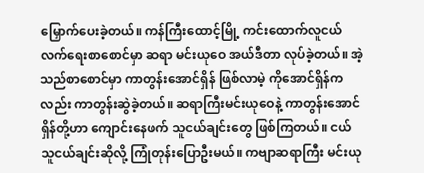မြှောက်ပေးခဲ့တယ်။ ကန်ကြီးထောင့်မြို့ ကင်းထောက်လူငယ် လက်ရေးစာစောင်မှာ ဆရာ မင်းယုဝေ အယ်ဒီတာ လုပ်ခဲ့တယ်။ အဲ့သည်စာစောင်မှာ ကာတွန်းအောင်ရှိန် ဖြစ်လာမဲ့ ကိုအောင်ရှိန်ကလည်း ကာတွန်းဆွဲခဲ့တယ်။ ဆရာကြီးမင်းယုဝေနဲ့ ကာတွန်းအောင်ရှိန်တို့ဟာ ကျောင်းနေဖက် သူငယ်ချင်းတွေ ဖြစ်ကြတယ်။ ငယ်သူငယ်ချင်းဆိုလို့ ကြုံတုန်းပြောဦးမယ်။ ကဗျာဆရာကြီး မင်းယု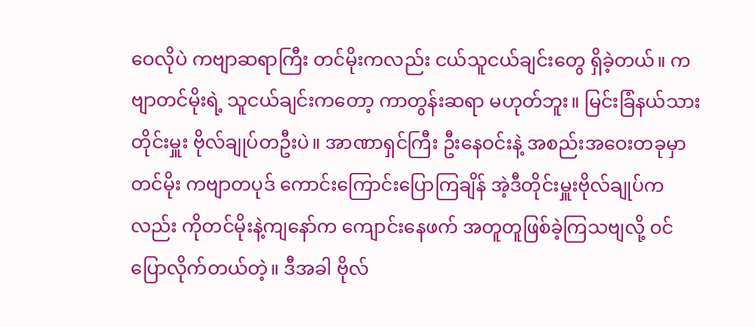ဝေလိုပဲ ကဗျာဆရာကြီး တင်မိုးကလည်း ငယ်သူငယ်ချင်းတွေ ရှိခဲ့တယ်။ ကဗျာတင်မိုးရဲ့ သူငယ်ချင်းကတော့ ကာတွန်းဆရာ မဟုတ်ဘူး။ မြင်းခြံနယ်သား တိုင်းမှူး ဗိုလ်ချုပ်တဦးပဲ။ အာဏာရှင်ကြီး ဦးနေဝင်းနဲ့ အစည်းအဝေးတခုမှာ တင်မိုး ကဗျာတပုဒ် ကောင်းကြောင်းပြောကြချိန် အဲ့ဒီတိုင်းမှူးဗိုလ်ချုပ်ကလည်း ကိုတင်မိုးနဲ့ကျနော်က ကျောင်းနေဖက် အတူတူဖြစ်ခဲ့ကြသဗျလို့ ဝင်ပြောလိုက်တယ်တဲ့။ ဒီအခါ ဗိုလ်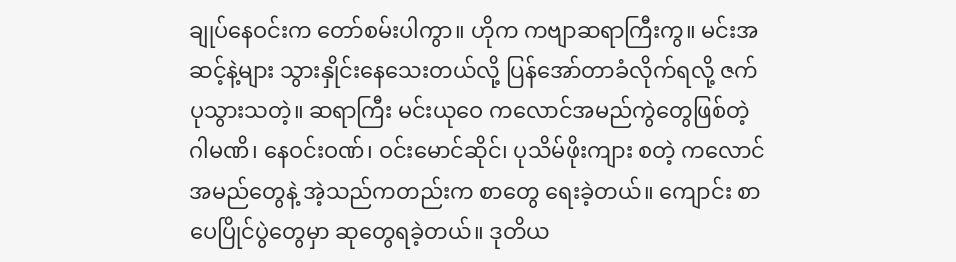ချုပ်နေဝင်းက တော်စမ်းပါကွာ။ ဟိုက ကဗျာဆရာကြီးကွ။ မင်းအဆင့်နဲ့များ သွားနှိုင်းနေသေးတယ်လို့ ပြန်အော်တာခံလိုက်ရလို့ ဇက်ပုသွားသတဲ့။ ဆရာကြီး မင်းယုဝေ ကလောင်အမည်ကွဲတွေဖြစ်တဲ့ ဂါမဏိ၊ နေဝင်းဝဏ်၊ ဝင်းမောင်ဆိုင်၊ ပုသိမ်ဖိုးကျား စတဲ့ ကလောင်အမည်တွေနဲ့ အဲ့သည်ကတည်းက စာတွေ ရေးခဲ့တယ်။ ကျောင်း စာပေပြိုင်ပွဲတွေမှာ ဆုတွေရခဲ့တယ်။ ဒုတိယ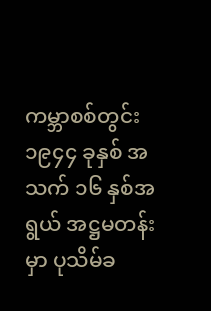ကမ္ဘာစစ်တွင်း ၁၉၄၄ ခုနှစ် အသက် ၁၆ နှစ်အရွယ် အဋ္ဌမတန်းမှာ ပုသိမ်ခ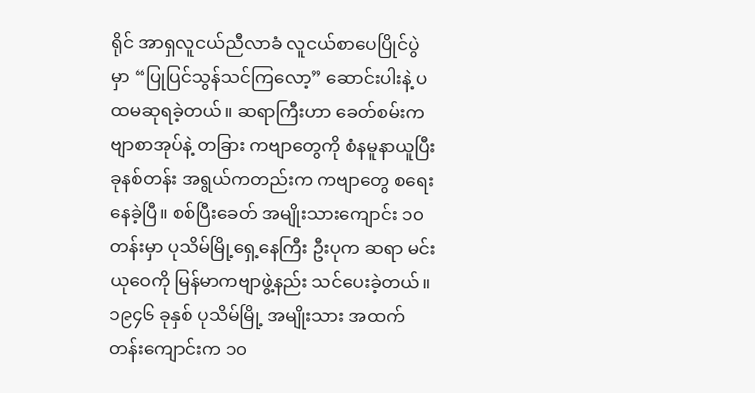ရိုင် အာရှလူငယ်ညီလာခံ လူငယ်စာပေပြိုင်ပွဲမှာ “ပြုပြင်သွန်သင်ကြလော့” ဆောင်းပါးနဲ့ ပထမဆုရခဲ့တယ်။ ဆရာကြီးဟာ ခေတ်စမ်းကဗျာစာအုပ်နဲ့ တခြား ကဗျာတွေကို စံနမူနာယူပြီး ခုနစ်တန်း အရွယ်ကတည်းက ကဗျာတွေ စရေးနေခဲ့ပြီ။ စစ်ပြီးခေတ် အမျိုးသားကျောင်း ၁၀ တန်းမှာ ပုသိမ်မြို့ရှေ့နေကြီး ဦးပုက ဆရာ မင်းယုဝေကို မြန်မာကဗျာဖွဲ့နည်း သင်ပေးခဲ့တယ်။ ၁၉၄၆ ခုနှစ် ပုသိမ်မြို့ အမျိုးသား အထက်တန်းကျောင်းက ၁၀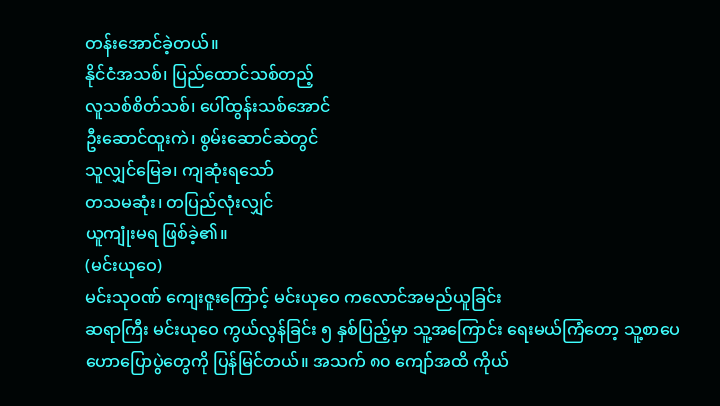တန်းအောင်ခဲ့တယ်။
နိုင်ငံအသစ်၊ ပြည်ထောင်သစ်တည့်
လူသစ်စိတ်သစ်၊ ပေါ်ထွန်းသစ်အောင်
ဦးဆောင်ထူးကဲ၊ စွမ်းဆောင်ဆဲတွင်
သူလျှင်မြေခ၊ ကျဆုံးရသော်
တသမဆုံး၊ တပြည်လုံးလျှင်
ယူကျုံးမရ ဖြစ်ခဲ့၏။
(မင်းယုဝေ)
မင်းသုဝဏ် ကျေးဇူးကြောင့် မင်းယုဝေ ကလောင်အမည်ယူခြင်း
ဆရာကြီး မင်းယုဝေ ကွယ်လွန်ခြင်း ၅ နှစ်ပြည့်မှာ သူ့အကြောင်း ရေးမယ်ကြံတော့ သူ့စာပေဟောပြောပွဲတွေကို ပြန်မြင်တယ်။ အသက် ၈၀ ကျော်အထိ ကိုယ်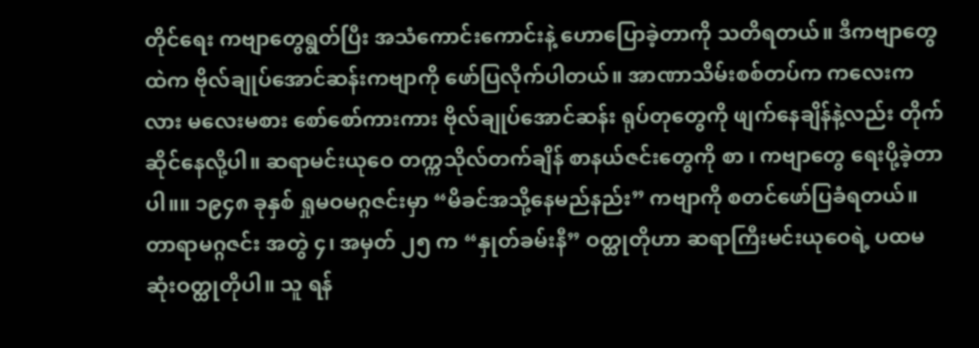တိုင်ရေး ကဗျာတွေရွတ်ပြီး အသံကောင်းကောင်းနဲ့ ဟောပြောခဲ့တာကို သတိရတယ်။ ဒီကဗျာတွေထဲက ဗိုလ်ချုပ်အောင်ဆန်းကဗျာကို ဖော်ပြလိုက်ပါတယ်။ အာဏာသိမ်းစစ်တပ်က ကလေးကလား မလေးမစား စော်စော်ကားကား ဗိုလ်ချုပ်အောင်ဆန်း ရုပ်တုတွေကို ဖျက်နေချိန်နဲ့လည်း တိုက်ဆိုင်နေလို့ပါ။ ဆရာမင်းယုဝေ တက္ကသိုလ်တက်ချိန် စာနယ်ဇင်းတွေကို စာ ၊ ကဗျာတွေ ရေးပို့ခဲ့တာပါ။။ ၁၉၄၈ ခုနှစ် ရှုမဝမဂ္ဂဇင်းမှာ “မိခင်အသို့နေမည်နည်း” ကဗျာကို စတင်ဖော်ပြခံရတယ်။ တာရာမဂ္ဂဇင်း အတွဲ ၄၊ အမှတ် ၂၅ က “နှုတ်ခမ်းနီ” ဝတ္ထုတိုဟာ ဆရာကြီးမင်းယုဝေရဲ့ ပထမဆုံးဝတ္ထုတိုပါ။ သူ ရန်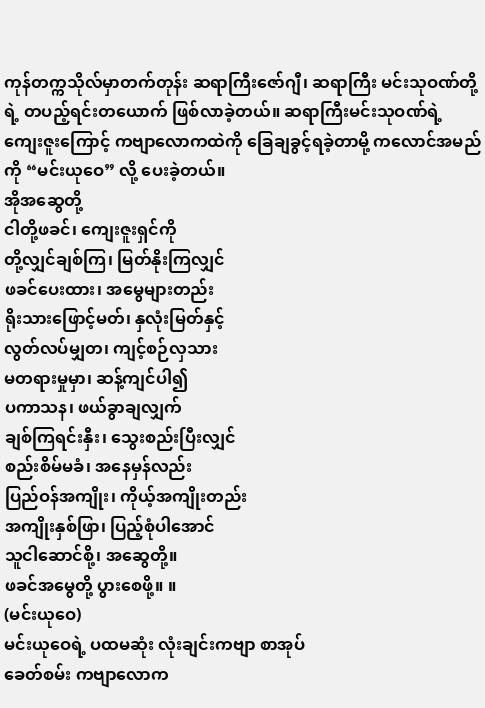ကုန်တက္ကသိုလ်မှာတက်တုန်း ဆရာကြီးဇော်ဂျီ၊ ဆရာကြီး မင်းသုဝဏ်တို့ရဲ့ တပည့်ရင်းတယောက် ဖြစ်လာခဲ့တယ်။ ဆရာကြီးမင်းသုဝဏ်ရဲ့ ကျေးဇူးကြောင့် ကဗျာလောကထဲကို ခြေချခွင့်ရခဲ့တာမို့ ကလောင်အမည်ကို “မင်းယုဝေ” လို့ ပေးခဲ့တယ်။
အိုအဆွေတို့
ငါတို့ဖခင်၊ ကျေးဇူးရှင်ကို
တို့လျှင်ချစ်ကြ၊ မြတ်နိုးကြလျှင်
ဖခင်ပေးထား၊ အမွေများတည်း
ရိုးသားဖြောင့်မတ်၊ နှလုံးမြတ်နှင့်
လွတ်လပ်မျှတ၊ ကျင့်စဉ်လှသား
မတရားမှုမှာ၊ ဆန့်ကျင်ပါ၍
ပကာသန၊ ဖယ်ခွာချလျှက်
ချစ်ကြရင်းနှီး၊ သွေးစည်းပြီးလျှင်
စည်းစိမ်မခံ၊ အနေမှန်လည်း
ပြည်ဝန်အကျိုး၊ ကိုယ့်အကျိုးတည်း
အကျိုးနှစ်ဖြာ၊ ပြည့်စုံပါအောင်
သူငါဆောင်စို့၊ အဆွေတို့။
ဖခင်အမွေတို့ ပွားစေဖို့။ ။
(မင်းယုဝေ)
မင်းယုဝေရဲ့ ပထမဆုံး လုံးချင်းကဗျာ စာအုပ်
ခေတ်စမ်း ကဗျာလောက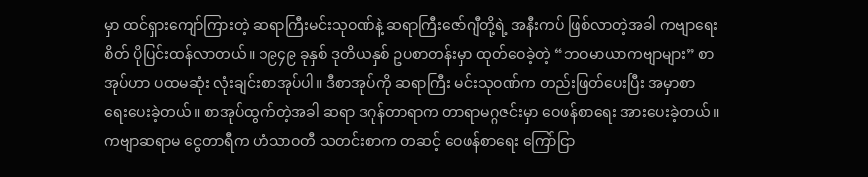မှာ ထင်ရှားကျော်ကြားတဲ့ ဆရာကြီးမင်းသုဝဏ်နဲ့ ဆရာကြီးဇော်ဂျီတို့ရဲ့ အနီးကပ် ဖြစ်လာတဲ့အခါ ကဗျာရေးစိတ် ပိုပြင်းထန်လာတယ်။ ၁၉၄၉ ခုနှစ် ဒုတိယနှစ် ဥပစာတန်းမှာ ထုတ်ဝေခဲ့တဲ့ “ဘဝမာယာကဗျာများ” စာအုပ်ဟာ ပထမဆုံး လုံးချင်းစာအုပ်ပါ။ ဒီစာအုပ်ကို ဆရာကြီး မင်းသုဝဏ်က တည်းဖြတ်ပေးပြီး အမှာစာ ရေးပေးခဲ့တယ်။ စာအုပ်ထွက်တဲ့အခါ ဆရာ ဒဂုန်တာရာက တာရာမဂ္ဂဇင်းမှာ ဝေဖန်စာရေး အားပေးခဲ့တယ်။ ကဗျာဆရာမ ငွေတာရီက ဟံသာဝတီ သတင်းစာက တဆင့် ဝေဖန်စာရေး ကြော်ငြာ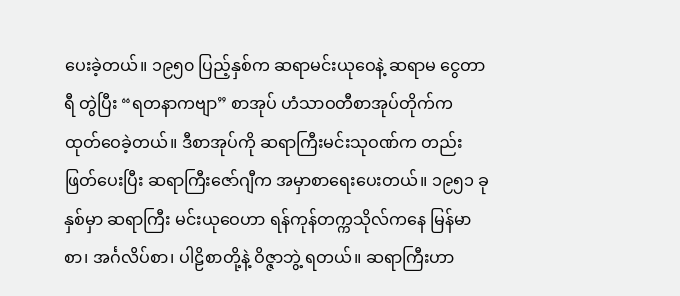ပေးခဲ့တယ်။ ၁၉၅၀ ပြည့်နှစ်က ဆရာမင်းယုဝေနဲ့ ဆရာမ ငွေတာရီ တွဲပြီး “ရတနာကဗျာ” စာအုပ် ဟံသာဝတီစာအုပ်တိုက်က ထုတ်ဝေခဲ့တယ်။ ဒီစာအုပ်ကို ဆရာကြီးမင်းသုဝဏ်က တည်းဖြတ်ပေးပြီး ဆရာကြီးဇော်ဂျီက အမှာစာရေးပေးတယ်။ ၁၉၅၁ ခုနှစ်မှာ ဆရာကြီး မင်းယုဝေဟာ ရန်ကုန်တက္ကသိုလ်ကနေ မြန်မာစာ၊ အင်္ဂလိပ်စာ၊ ပါဠိစာတို့နဲ့ ဝိဇ္ဇာဘွဲ့ ရတယ်။ ဆရာကြီးဟာ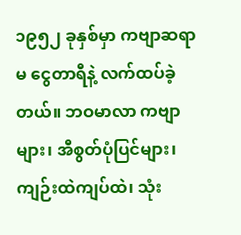၁၉၅၂ ခုနှစ်မှာ ကဗျာဆရာမ ငွေတာရီနဲ့ လက်ထပ်ခဲ့တယ်။ ဘဝမာလာ ကဗျာများ၊ အီစွတ်ပုံပြင်များ၊ ကျဉ်းထဲကျပ်ထဲ၊ သုံး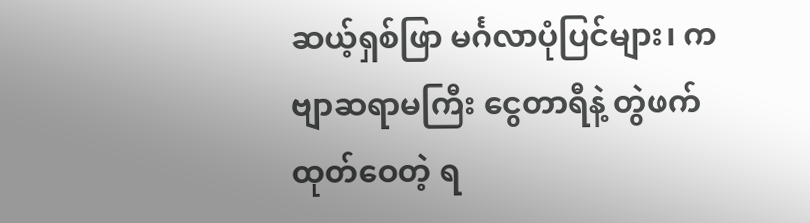ဆယ့်ရှစ်ဖြာ မင်္ဂလာပုံပြင်များ၊ ကဗျာဆရာမကြီး ငွေတာရီနဲ့ တွဲဖက်ထုတ်ဝေတဲ့ ရ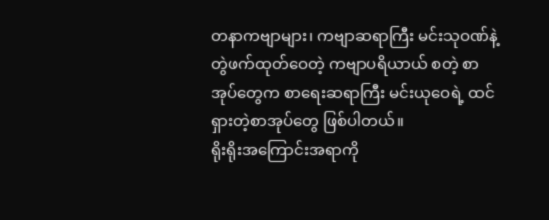တနာကဗျာများ၊ ကဗျာဆရာကြီး မင်းသုဝဏ်နဲ့တွဲဖက်ထုတ်ဝေတဲ့ ကဗျာပရိယာယ် စတဲ့ စာအုပ်တွေက စာရေးဆရာကြီး မင်းယုဝေရဲ့ ထင်ရှားတဲ့စာအုပ်တွေ ဖြစ်ပါတယ်။
ရိုးရိုးအကြောင်းအရာကို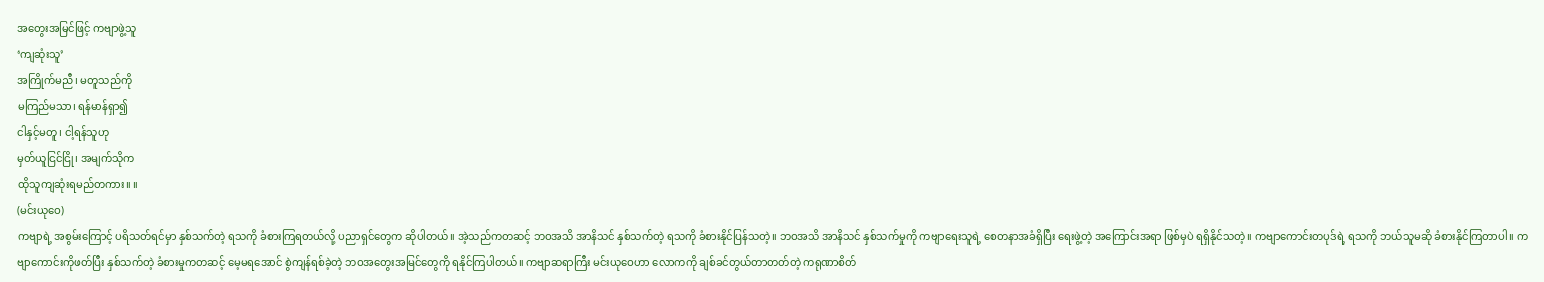အတွေးအမြင်ဖြင့် ကဗျာဖွဲ့သူ
‘ကျဆုံးသူ’
အကြိုက်မညီ၊ မတူသည်ကို
မကြည်မသာ၊ ရန်မာန်ရှာ၍
ငါနှင့်မတူ၊ ငါ့ရန်သူဟု
မှတ်ယူငြင်ငြို၊ အမျက်သိုက
ထိုသူကျဆုံးရမည်တကား။ ။
(မင်းယုဝေ)
ကဗျာရဲ့ အစွမ်းကြောင့် ပရိသတ်ရင်မှာ နှစ်သက်တဲ့ ရသကို ခံစားကြရတယ်လို့ ပညာရှင်တွေက ဆိုပါတယ်။ အဲ့သည်ကတဆင့် ဘဝအသိ အာနိသင် နှစ်သက်တဲ့ ရသကို ခံစားနိုင်ပြန်သတဲ့။ ဘဝအသိ အာနိသင် နှစ်သက်မှုကို ကဗျာရေးသူရဲ့ စေတနာအခံရှိပြီး ရေးဖွဲ့တဲ့ အကြောင်းအရာ ဖြစ်မှပဲ ရရှိနိုင်သတဲ့။ ကဗျာကောင်းတပုဒ်ရဲ့ ရသကို ဘယ်သူမဆို ခံစားနိုင်ကြတာပါ။ ကဗျာကောင်းကိုဖတ်ပြီး နှစ်သက်တဲ့ ခံစားမှုကတဆင့် မေ့မရအောင် စွဲကျန်ရစ်ခဲ့တဲ့ ဘဝအတွေးအမြင်တွေကို ရနိုင်ကြပါတယ်။ ကဗျာဆရာကြီး မင်းယုဝေဟာ လောကကို ချစ်ခင်တွယ်တာတတ်တဲ့ ကရုဏာစိတ်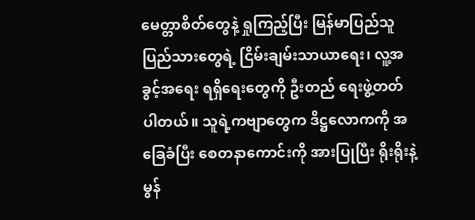မေတ္တာစိတ်တွေနဲ့ ရှုကြည့်ပြီး မြန်မာပြည်သူပြည်သားတွေရဲ့ ငြိမ်းချမ်းသာယာရေး၊ လူ့အခွင့်အရေး ရရှိရေးတွေကို ဦးတည် ရေးဖွဲ့တတ်ပါတယ်။ သူရဲ့ကဗျာတွေက ဒိဋ္ဌလောကကို အခြေခံပြီး စေတနာကောင်းကို အားပြုပြီး ရိုးရိုးနဲ့ မွန်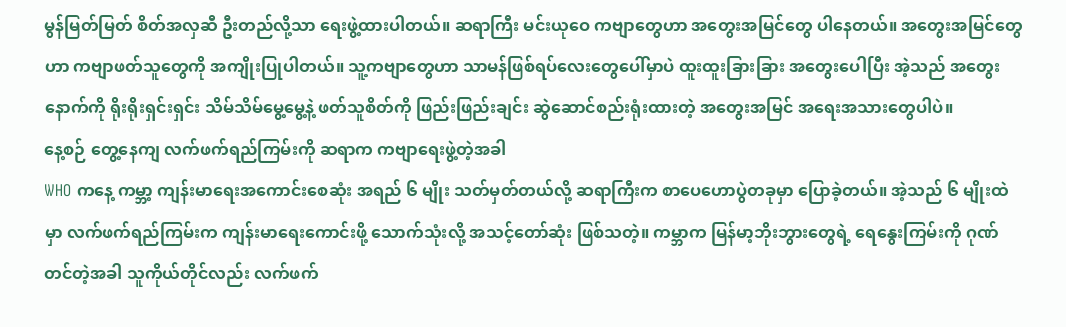မွန်မြတ်မြတ် စိတ်အလှဆီ ဦးတည်လို့သာ ရေးဖွဲ့ထားပါတယ်။ ဆရာကြီး မင်းယုဝေ ကဗျာတွေဟာ အတွေးအမြင်တွေ ပါနေတယ်။ အတွေးအမြင်တွေဟာ ကဗျာဖတ်သူတွေကို အကျိုးပြုပါတယ်။ သူ့ကဗျာတွေဟာ သာမန်ဖြစ်ရပ်လေးတွေပေါ်မှာပဲ ထူးထူးခြားခြား အတွေးပေါပြီး အဲ့သည် အတွေး နောက်ကို ရိုးရိုးရှင်းရှင်း သိမ်သိမ်မွေ့မွေ့နဲ့ ဖတ်သူစိတ်ကို ဖြည်းဖြည်းချင်း ဆွဲဆောင်စည်းရုံးထားတဲ့ အတွေးအမြင် အရေးအသားတွေပါပဲ။
နေ့စဉ် တွေ့နေကျ လက်ဖက်ရည်ကြမ်းကို ဆရာက ကဗျာရေးဖွဲ့တဲ့အခါ
WHO ကနေ့ ကမ္ဘာ့ ကျန်းမာရေးအကောင်းစေဆုံး အရည် ၆ မျိုး သတ်မှတ်တယ်လို့ ဆရာကြီးက စာပေဟောပွဲတခုမှာ ပြောခဲ့တယ်။ အဲ့သည် ၆ မျိုးထဲမှာ လက်ဖက်ရည်ကြမ်းက ကျန်းမာရေးကောင်းဖို့ သောက်သုံးလို့ အသင့်တော်ဆုံး ဖြစ်သတဲ့။ ကမ္ဘာက မြန်မာ့ဘိုးဘွားတွေရဲ့ ရေနွေးကြမ်းကို ဂုဏ်တင်တဲ့အခါ သူကိုယ်တိုင်လည်း လက်ဖက်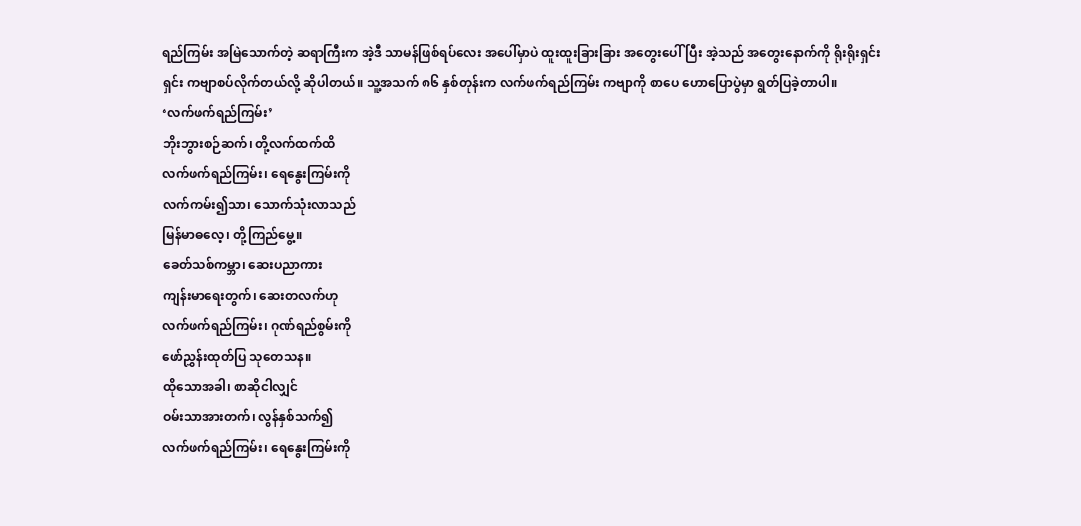ရည်ကြမ်း အမြဲသောက်တဲ့ ဆရာကြီးက အဲ့ဒီ သာမန်ဖြစ်ရပ်လေး အပေါ်မှာပဲ ထူးထူးခြားခြား အတွေးပေါ်ပြီး အဲ့သည် အတွေးနောက်ကို ရိုးရိုးရှင်းရှင်း ကဗျာစပ်လိုက်တယ်လို့ ဆိုပါတယ်။ သူ့အသက် ၈၆ နှစ်တုန်းက လက်ဖက်ရည်ကြမ်း ကဗျာကို စာပေ ဟောပြောပွဲမှာ ရွတ်ပြခဲ့တာပါ။
‘လက်ဖက်ရည်ကြမ်း’
ဘိုးဘွားစဉ်ဆက်၊ တို့လက်ထက်ထိ
လက်ဖက်ရည်ကြမ်း၊ ရေနွေးကြမ်းကို
လက်ကမ်း၍သာ၊ သောက်သုံးလာသည်
မြန်မာဓလေ့၊ တို့ကြည်မွေ့။
ခေတ်သစ်ကမ္ဘာ၊ ဆေးပညာကား
ကျန်းမာရေးတွက်၊ ဆေးတလက်ဟု
လက်ဖက်ရည်ကြမ်း၊ ဂုဏ်ရည်စွမ်းကို
ဖော်ညွှန်းထုတ်ပြ သုတေသန။
ထိုသောအခါ၊ စာဆိုငါလျှင်
ဝမ်းသာအားတက်၊ လွန်နှစ်သက်၍
လက်ဖက်ရည်ကြမ်း၊ ရေနွေးကြမ်းကို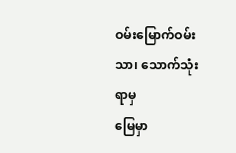ဝမ်းမြောက်ဝမ်းသာ၊ သောက်သုံးရာမှ
မြေမှာ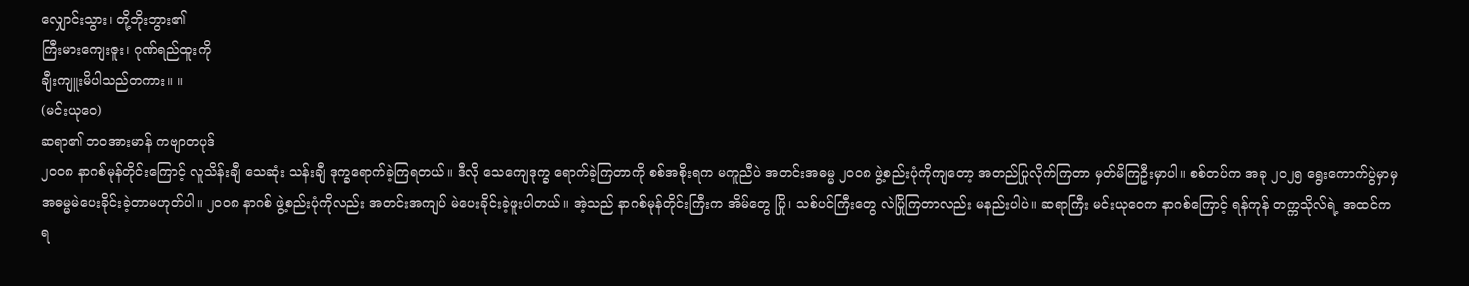လျှောင်းသွား၊ တို့ဘိုးဘွား၏
ကြီးမားကျေးဇူး၊ ဂုဏ်ရည်ထူးကို
ချီးကျူးမိပါသည်တကား။ ။
(မင်းယုဝေ)
ဆရာ၏ ဘဝအားမာန် ကဗျာတပုဒ်
၂၀၀၈ နာဂစ်မုန်တိုင်းကြောင့် လူသိန်းချီ သေဆုံး သန်းချီ ဒုက္ခရောက်ခဲ့ကြရတယ်။ ဒီလို သေကျေဒုက္ခ ရောက်ခဲ့ကြတာကို စစ်အစိုးရက မကူညီပဲ အတင်းအဓမ္မ ၂၀၀၈ ဖွဲ့စည်းပုံကိုကျတော့ အတည်ပြုလိုက်ကြတာ မှတ်မိကြဦးမှာပါ။ စစ်တပ်က အခု ၂၀၂၅ ရွေးကောက်ပွဲမှာမှ အဓမ္မမဲပေးခိုင်းခဲ့တာမဟုတ်ပါ။ ၂၀၀၈ နာဂစ် ဖွဲ့စည်းပုံကိုလည်း အတင်းအကျပ် မဲပေးခိုင်းခဲ့ဖူးပါတယ်။ အဲ့သည် နာဂစ်မုန်တိုင်းကြီးက အိမ်တွေ ပြို၊ သစ်ပင်ကြီးတွေ လဲပြိုကြတာလည်း မနည်းပါပဲ။ ဆရာကြီး မင်းယုဝေက နာဂစ်ကြောင့် ရန်ကုန် တက္ကသိုလ်ရဲ့ အထင်ကရ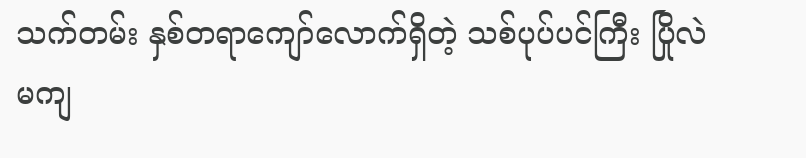သက်တမ်း နှစ်တရာကျော်လောက်ရှိတဲ့ သစ်ပုပ်ပင်ကြီး ပြိုလဲမကျ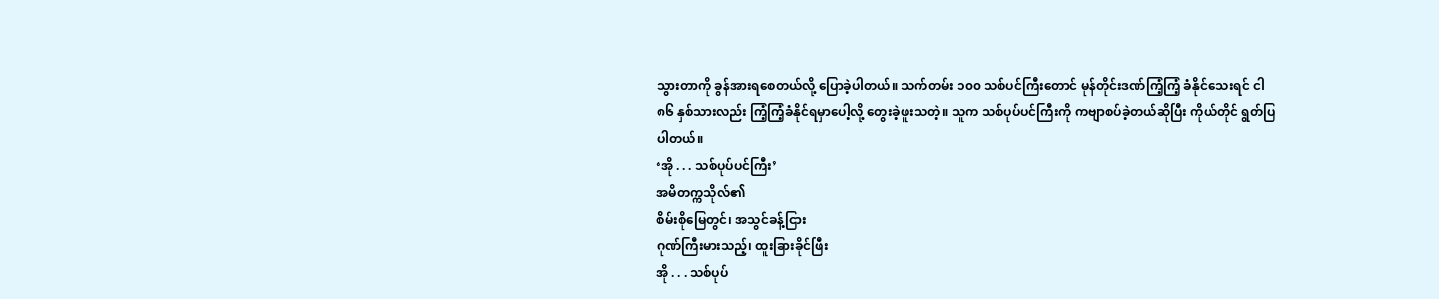သွားတာကို ခွန်အားရစေတယ်လို့ ပြောခဲ့ပါတယ်။ သက်တမ်း ၁၀၀ သစ်ပင်ကြီးတောင် မုန်တိုင်းဒဏ်ကြံ့ကြံ့ ခံနိုင်သေးရင် ငါ ၈၆ နှစ်သားလည်း ကြံ့ကြံ့ခံနိုင်ရမှာပေါ့လို့ တွေးခဲ့ဖူးသတဲ့။ သူက သစ်ပုပ်ပင်ကြီးကို ကဗျာစပ်ခဲ့တယ်ဆိုပြီး ကိုယ်တိုင် ရွတ်ပြပါတယ်။
‘အို . . . သစ်ပုပ်ပင်ကြီး’
အမိတက္ကသိုလ်၏
စိမ်းစိုမြေတွင်၊ အသွင်ခန့်ငြား
ဂုဏ်ကြီးမားသည့်၊ ထူးခြားခိုင်ဖြီး
အို . . . သစ်ပုပ်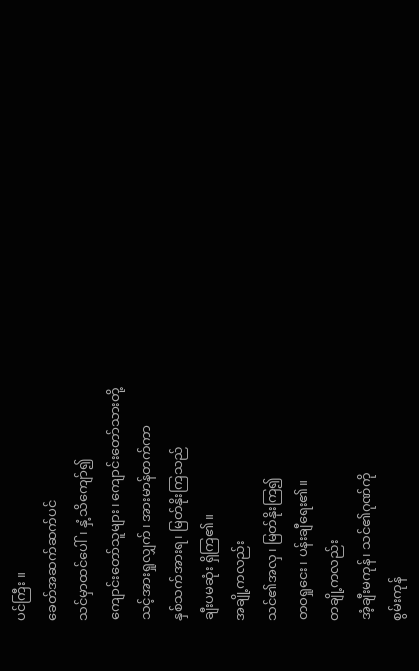ပင်ကြီး ။
ခေတ်အဆက်ဆက်ပင်
သင်မှာထင်ပေါ်၊ နှံ့သိကျော်၍
ကျောင်းတော်သူများ၊ ကျောင်းတော်သားတို့
သင့်အားရှုလျှက်၊ အားမာန်တက်ကာ
နှစ်သက်အားရ၊ မြတ်နိုးကြသည်
ချီးပမဆုံး ရှိကြ၏။
အချို့ကလည်း
သင်၏အလှ၊ မြတ်နိုးကြ၍
တဝရှုငေး၊ ပန်းချီရေး၏။
တချို့ကလည်း
အံ့ချီးမကုန်၊ သင်၏ဂုဏ်ကို
စွမ်းကုန်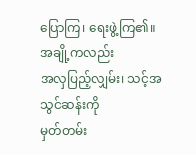ပြောကြ၊ ရေးဖွဲ့ကြ၏။
အချို့ကလည်း
အလှပြည့်လျှမ်း၊ သင့်အသွင်ဆန်းကို
မှတ်တမ်း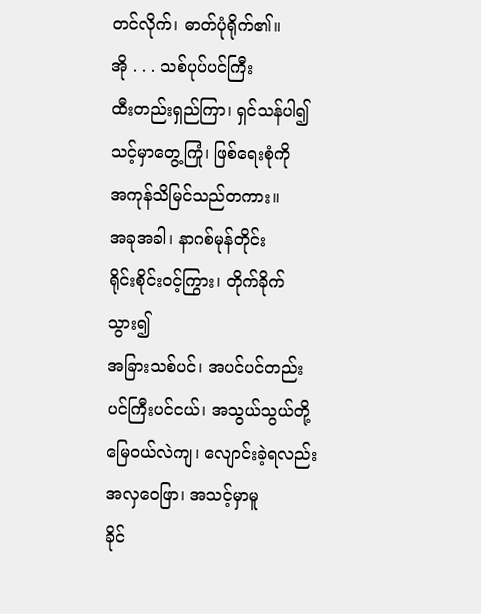တင်လိုက်၊ ဓာတ်ပုံရိုက်၏။
အို . . . သစ်ပုပ်ပင်ကြီး
ထီးတည်းရှည်ကြာ၊ ရှင်သန်ပါ၍
သင့်မှာတွေ့ကြုံ၊ ဖြစ်ရေးစုံကို
အကုန်သိမြင်သည်တကား။
အခုအခါ၊ နာဂစ်မုန်တိုင်း
ရိုင်းစိုင်းဝင့်ကြွား၊ တိုက်ခိုက်သွား၍
အခြားသစ်ပင်၊ အပင်ပင်တည်း
ပင်ကြီးပင်ငယ်၊ အသွယ်သွယ်တို့
မြေဝယ်လဲကျ၊ လျောင်းခဲ့ရလည်း
အလှဝေဖြာ၊ အသင့်မှာမူ
ခိုင်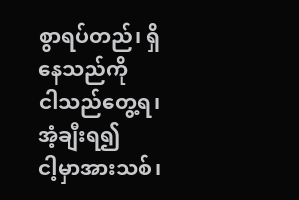စွာရပ်တည်၊ ရှိနေသည်ကို
ငါသည်တွေ့ရ၊ အံ့ချီးရ၍
ငါ့မှာအားသစ်၊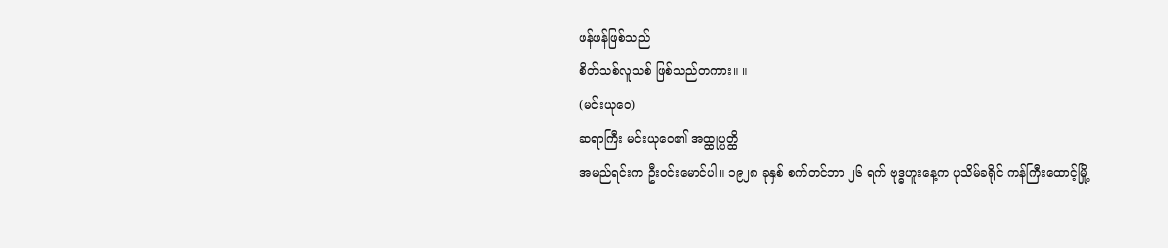ဖန်ဖန်ဖြစ်သည်
စိတ်သစ်လူသစ် ဖြစ်သည်တကား။ ။
(မင်းယုဝေ)
ဆရာကြီး မင်းယုဝေ၏ အထ္ထုပ္ပတ္ထိ
အမည်ရင်းက ဦးဝင်းမောင်ပါ။ ၁၉၂၈ ခုနှစ် စက်တင်ဘာ ၂၆ ရက် ဗုဒ္ဓဟူးနေ့က ပုသိမ်ခရိုင် ကန်ကြီးထောင့်မြို့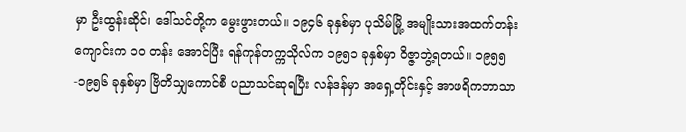မှာ ဦးထွန်းဆိုင်၊ ဒေါ်သင်တို့က မွေးဖွားတယ်။ ၁၉၄၆ ခုနှစ်မှာ ပုသိမ်မြို့ အမျိုးသားအထက်တန်းကျောင်းက ၁ဝ တန်း အောင်ပြီး ရန်ကုန်တက္ကသိုလ်က ၁၉၅၁ ခုနှစ်မှာ ဝိဇ္ဇာဘွဲ့ရတယ်။ ၁၉၅၅-၁၉၅၆ ခုနှစ်မှာ ဗြိတိသျှကောင်စီ ပညာသင်ဆုရပြီး လန်ဒန်မှာ အရှေ့တိုင်းနှင့် အာဖရိကဘာသာ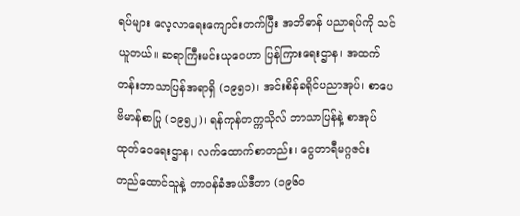ရပ်များ လေ့လာရေးကျောင်းတက်ပြီး အဘိဓာန် ပညာရပ်ကို သင်ယူတယ်။ ဆရာကြီးမင်းယုဝေဟာ ပြန်ကြားရေးဌာန၊ အထက်တန်းဘာသာပြန်အရာရှိ (၁၉၅၁)၊ အင်းစိန်ခရိုင်ပညာအုပ်၊ စာပေဗိမာန်စာပြု (၁၉၅၂)၊ ရန်ကုန်တက္ကသိုလ် ဘာသာပြန်နဲ့ စာအုပ်ထုတ်ဝေရေးဌာန၊ လက်ထောက်စာတည်း၊ ငွေတာရီမဂ္ဂဇင်း တည်ထောင်သူနဲ့ တာဝန်ခံအယ်ဒီတာ (၁၉၆ဝ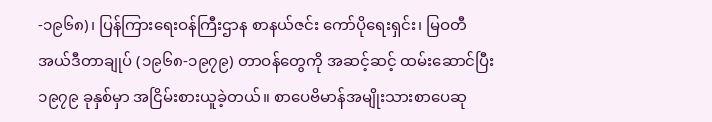-၁၉၆၈)၊ ပြန်ကြားရေးဝန်ကြီးဌာန စာနယ်ဇင်း ကော်ပိုရေးရှင်း၊ မြဝတီအယ်ဒီတာချုပ် (၁၉၆၈-၁၉၇၉) တာဝန်တွေကို အဆင့်ဆင့် ထမ်းဆောင်ပြီး ၁၉၇၉ ခုနှစ်မှာ အငြိမ်းစားယူခဲ့တယ်။ စာပေဗိမာန်အမျိုးသားစာပေဆု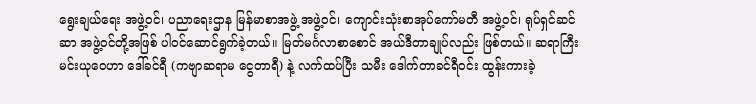ရွေးချယ်ရေး အဖွဲ့ဝင်၊ ပညာရေးဌာန မြန်မာစာအဖွဲ့ အဖွဲ့ဝင်၊ ကျောင်းသုံးစာအုပ်ကော်မတီ အဖွဲ့ဝင်၊ ရုပ်ရှင်ဆင်ဆာ အဖွဲ့ဝင်တို့အဖြစ် ပါဝင်ဆောင်ရွက်ခဲ့တယ်။ မြတ်မင်္ဂလာစာစောင် အယ်ဒီတာချုပ်လည်း ဖြစ်တယ်။ ဆရာကြီးမင်းယုဝေဟာ ဒေါ်ခင်ရီ (ကဗျာဆရာမ ငွေတာရီ) နဲ့ လက်ထပ်ပြီး သမီး ဒေါက်တာခင်ရီဝင်း ထွန်းကားခဲ့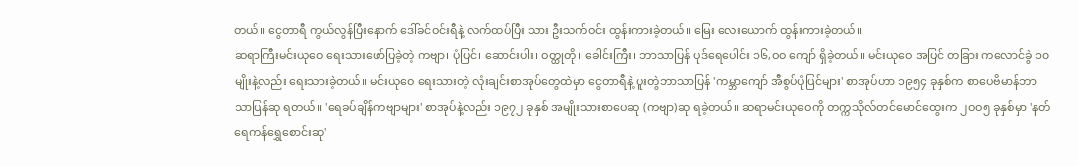တယ်။ ငွေတာရီ ကွယ်လွန်ပြီးနောက် ဒေါ်ခင်ဝင်းရီနဲ့ လက်ထပ်ပြီး သား ဦးသက်ဝင်း ထွန်းကားခဲ့တယ်။ မြေး လေးယောက် ထွန်းကားခဲ့တယ်။
ဆရာကြီးမင်းယုဝေ ရေးသားဖော်ပြခဲ့တဲ့ ကဗျာ၊ ပုံပြင်၊ ဆောင်းပါး၊ ဝတ္ထုတို၊ ခေါင်းကြီး၊ ဘာသာပြန် ပုဒ်ရေပေါင်း ၁၆,ဝဝ ကျော် ရှိခဲ့တယ်။ မင်းယုဝေ အပြင် တခြား ကလောင်ခွဲ ၁၀ မျိုးနဲ့လည်း ရေးသားခဲ့တယ်။ မင်းယုဝေ ရေးသားတဲ့ လုံးချင်းစာအုပ်တွေထဲမှာ ငွေတာရီနဲ့ ပူးတွဲဘာသာပြန် 'ကမ္ဘာကျော် အီစွပ်ပုံပြင်များ' စာအုပ်ဟာ ၁၉၅၄ ခုနှစ်က စာပေဗိမာန်ဘာသာပြန်ဆု ရတယ်။ 'ရေခပ်ချိန်ကဗျာများ' စာအုပ်နဲ့လည်း ၁၉၇၂ ခုနှစ် အမျိုးသားစာပေဆု (ကဗျာ)ဆု ရခဲ့တယ်။ ဆရာမင်းယုဝေကို တက္ကသိုလ်တင်မောင်ထွေးက ၂ဝဝ၅ ခုနှစ်မှာ 'နတ်ရေကန်ရွှေစောင်းဆု'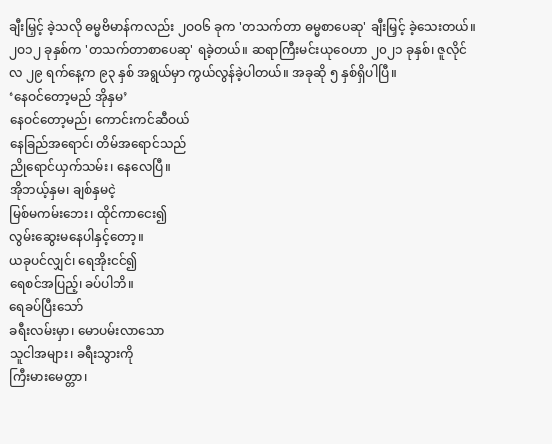ချီးမြှင့် ခဲ့သလို ဓမ္မဗိမာန်ကလည်း ၂ဝဝ၆ ခုက 'တသက်တာ ဓမ္မစာပေဆု' ချီးမြှင့် ခဲ့သေးတယ်။ ၂ဝ၁၂ ခုနှစ်က 'တသက်တာစာပေဆု' ရခဲ့တယ်။ ဆရာကြီးမင်းယုဝေဟာ ၂၀၂၁ ခုနှစ်၊ ဇူလိုင်လ ၂၉ ရက်နေ့က ၉၃ နှစ် အရွယ်မှာ ကွယ်လွန်ခဲ့ပါတယ်။ အခုဆို ၅ နှစ်ရှိပါပြီ။
‘နေဝင်တော့မည် အိုနှမ’
နေဝင်တော့မည်၊ ကောင်းကင်ဆီဝယ်
နေခြည်အရောင်၊ တိမ်အရောင်သည်
ညိုရောင်ယှက်သမ်း၊ နေလေပြီ။
အိုဘယ့်နှမ၊ ချစ်နှမငဲ့
မြစ်မကမ်းဘေး၊ ထိုင်ကာငေး၍
လွမ်းဆွေးမနေပါနှင့်တော့။
ယခုပင်လျှင်၊ ရေအိုးငင်၍
ရေစင်အပြည့်၊ ခပ်ပါဘိ။
ရေခပ်ပြီးသော်
ခရီးလမ်းမှာ၊ မောပမ်းလာသော
သူငါအများ၊ ခရီးသွားကို
ကြီးမားမေတ္တာ၊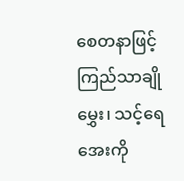စေတနာဖြင့်
ကြည်သာချိုမွှေး၊ သင့်ရေအေးကို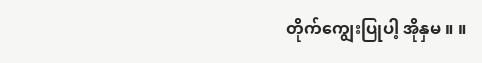တိုက်ကျွေးပြုပါ့ အိုနှမ ။ ။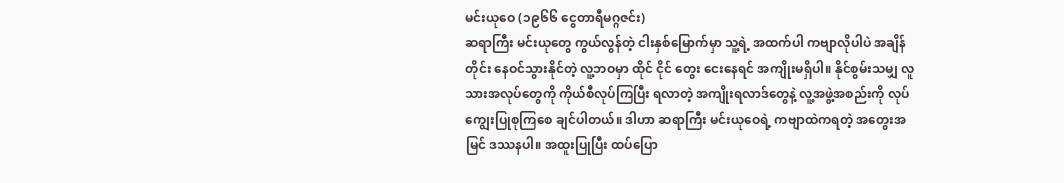မင်းယုဝေ (၁၉၆၆ ငွေတာရီမဂ္ဂဇင်း)
ဆရာကြီး မင်းယုတွေ ကွယ်လွန်တဲ့ ငါးနှစ်မြောက်မှာ သူ့ရဲ့ အထက်ပါ ကဗျာလိုပါပဲ အချိန်တိုင်း နေဝင်သွားနိုင်တဲ့ လူ့ဘဝမှာ ထိုင် ငိုင် တွေး ငေးနေရင် အကျိုးမရှိပါ။ နိုင်စွမ်းသမျှ လူသားအလုပ်တွေကို ကိုယ်စီလုပ်ကြပြီး ရလာတဲ့ အကျိုးရလာဒ်တွေနဲ့ လူ့အဖွဲ့အစည်းကို လုပ်ကျွေးပြုစုကြစေ ချင်ပါတယ်။ ဒါဟာ ဆရာကြီး မင်းယုဝေရဲ့ ကဗျာထဲကရတဲ့ အတွေးအမြင် ဒဿနပါ။ အထူးပြုပြီး ထပ်ပြော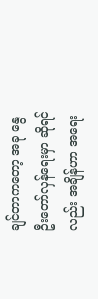ချင်တာကတော့ အခု နွေဦးတော်လှန်ရေးမှာ ဆိုရင်လည်း အချိန်ဟာ အရေး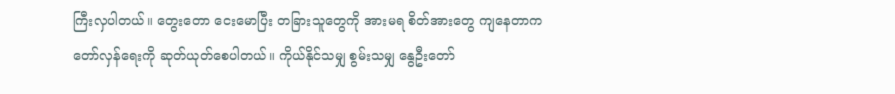ကြီးလှပါတယ်။ တွေးတော ငေးမောပြီး တခြားသူတွေကို အားမရ စိတ်အားတွေ ကျနေတာက တော်လှန်ရေးကို ဆုတ်ယုတ်စေပါတယ်။ ကိုယ်နိုင်သမျှ စွမ်းသမျှ နွေဦးတော်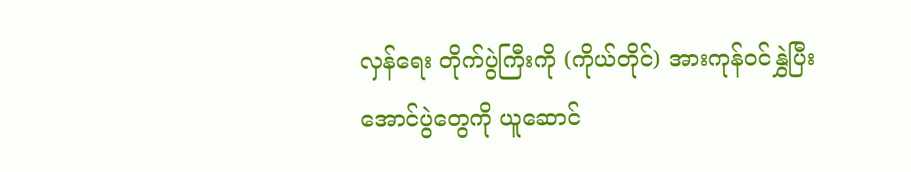လှန်ရေး တိုက်ပွဲကြီးကို (ကိုယ်တိုင်) အားကုန်ဝင်နွှဲပြီး အောင်ပွဲတွေကို ယူဆောင်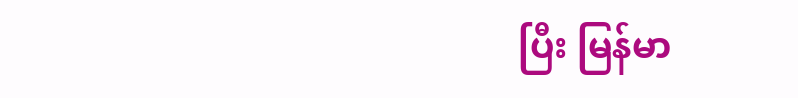ပြီး မြန်မာ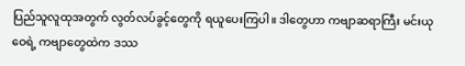ပြည်သူလူထုအတွက် လွတ်လပ်ခွင့်တွေကို ရယူပေးကြပါ။ ဒါတွေဟာ ကဗျာဆရာကြီး မင်းယုဝေရဲ့ ကဗျာတွေထဲက ဒဿ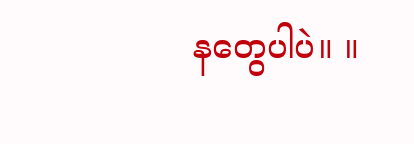နတွေပါပဲ။ ။